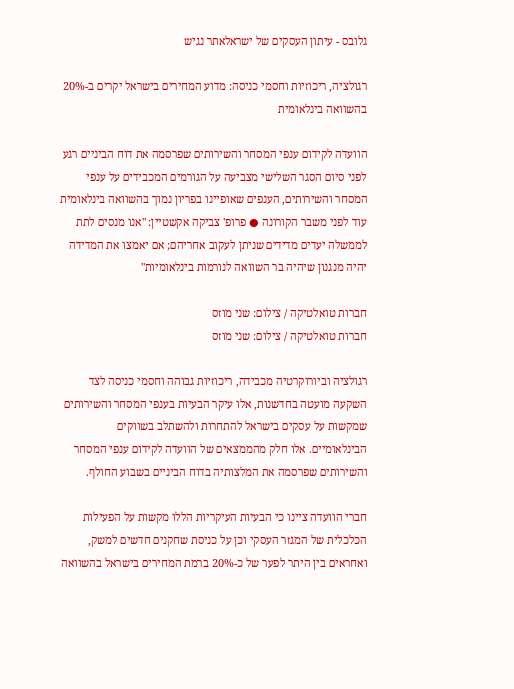גלובס - עיתון העסקים של ישראלאתר נגיש

רגולציה, ריכוזיות וחסמי כניסה: מדוע המחירים בישראל יקרים ב-20% בהשוואה בינלאומית

הוועדה לקידום ענפי המסחר והשירותים שפרסמה את דוח הביניים רגע לפני סיום הסגר השלישי מצביעה על הגורמים המכבידים על ענפי המסחר והשירותים, הענפים שאופיינו בפריון נמוך בהשוואה בינלאומית עוד לפני משבר הקורונה ● פרופ' צביקה אקשטיין: "אנו מנסים לתת לממשלה יעדים מדידים שניתן לעקוב אחריהם; אם יאמצו את המדידה יהיה מנגנון שיהיה בר השוואה לנורמות בינלאומיות"

חברות טואלטיקה / צילום: שני מוזס
חברות טואלטיקה / צילום: שני מוזס

רגולציה וביורוקרטיה מכבידה, ריכוזיות גבוהה וחסמי כניסה לצד השקעה מועטה בחדשנות, אלו עיקר הבעיות בענפי המסחר והשירותים שמקשות על עסקים בישראל להתחרות ולהשתלב בשווקים הבינלאומיים. אלו חלק מהממצאים של הוועדה לקידום ענפי המסחר והשירותים שפרסמה את המלצותיה בדוח הביניים בשבוע החולף.

חברי הוועדה ציינו כי הבעיות העיקריות הללו מקשות על הפעילות הכלכלית של המגזר העסקי וכן על כניסת שחקנים חדשים למשק, ואחראים בין היתר לפער של כ-20% ברמת המחירים בישראל בהשוואה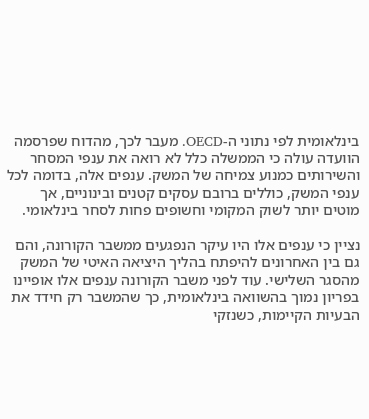בינלאומית לפי נתוני ה-OECD. מעבר לכך, מהדוח שפרסמה הוועדה עולה כי הממשלה כלל לא רואה את ענפי המסחר והשירותים כמנוע צמיחה של המשק. ענפים אלה, בדומה לכל ענפי המשק, כוללים ברובם עסקים קטנים ובינוניים, אך מוטים יותר לשוק המקומי וחשופים פחות לסחר בינלאומי.

נציין כי ענפים אלו היו עיקר הנפגעים ממשבר הקורונה, והם גם בין האחרונים להיפתח בהליך היציאה האיטי של המשק מהסגר השלישי. עוד לפני משבר הקורונה ענפים אלו אופיינו בפריון נמוך בהשוואה בינלאומית, כך שהמשבר רק חידד את הבעיות הקיימות, כשנזקי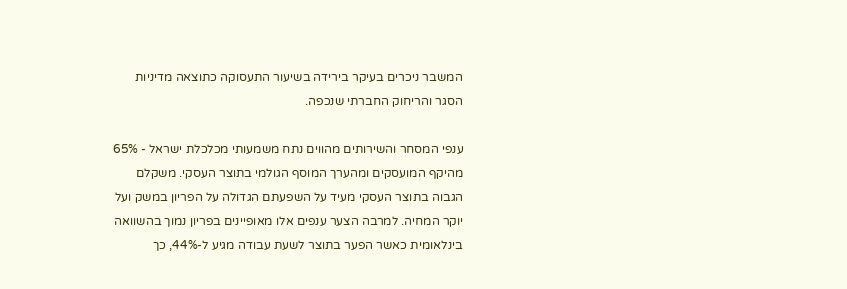המשבר ניכרים בעיקר בירידה בשיעור התעסוקה כתוצאה מדיניות הסגר והריחוק החברתי שנכפה.

ענפי המסחר והשירותים מהווים נתח משמעותי מכלכלת ישראל - 65% מהיקף המועסקים ומהערך המוסף הגולמי בתוצר העסקי. משקלם הגבוה בתוצר העסקי מעיד על השפעתם הגדולה על הפריון במשק ועל יוקר המחיה. למרבה הצער ענפים אלו מאופיינים בפריון נמוך בהשוואה בינלאומית כאשר הפער בתוצר לשעת עבודה מגיע ל-44%, כך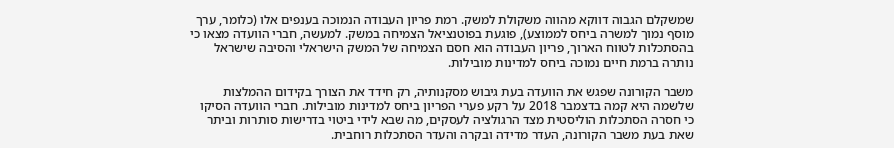שמשקלם הגבוה דווקא מהווה משקולת למשק. רמת פריון העבודה הנמוכה בענפים אלו (כלומר, ערך מוסף נמוך למשרה ביחס לממוצע), פוגעת בפוטנציאל הצמיחה במשק. למעשה, חברי הוועדה מצאו כי בהסתכלות לטווח הארוך, פריון העבודה הוא חסם הצמיחה של המשק הישראלי והסיבה שישראל נותרה ברמת חיים נמוכה ביחס למדינות מובילות.

משבר הקורונה שפגש את הוועדה בעת גיבוש מסקנותיה, רק חידד את הצורך בקידום ההמלצות שלשמה היא קמה בדצמבר 2018 על רקע פערי הפריון ביחס למדינות מובילות. חברי הוועדה הסיקו כי חסרה הסתכלות הוליסטית מצד הרגולציה לעסקים, מה שבא לידי ביטוי בדרישות סותרות וביתר שאת בעת משבר הקורונה, העדר מדידה ובקרה והעדר הסתכלות רוחבית.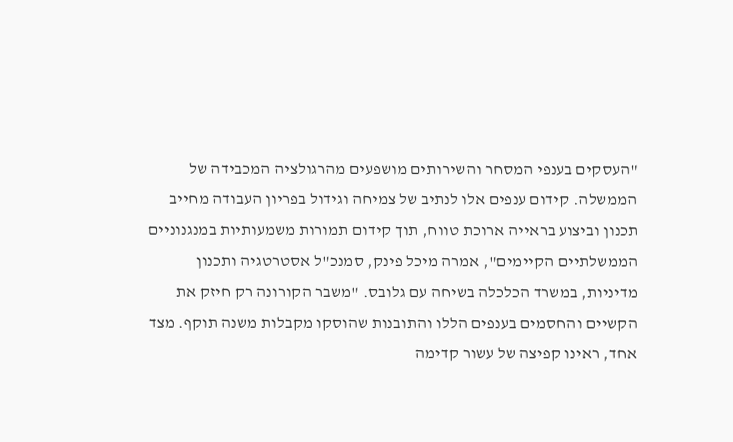"העסקים בענפי המסחר והשירותים מושפעים מהרגולציה המכבידה של הממשלה. קידום ענפים אלו לנתיב של צמיחה וגידול בפריון העבודה מחייב תכנון וביצוע בראייה ארוכת טווח, תוך קידום תמורות משמעותיות במנגנוניים הממשלתיים הקיימים", אמרה מיכל פינק, סמנכ"ל אסטרטגיה ותכנון מדיניות, במשרד הכלכלה בשיחה עם גלובס. "משבר הקורונה רק חיזק את הקשיים והחסמים בענפים הללו והתובנות שהוסקו מקבלות משנה תוקף. מצד אחד, ראינו קפיצה של עשור קדימה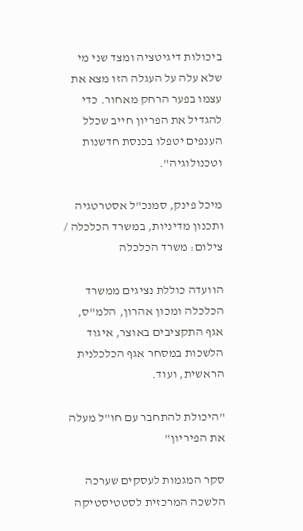ביכולות דיגיטציה ומצד שני מי שלא עלה על העגלה הזו מצא את עצמו בפער הרחק מאחור. כדי להגדיל את הפריון חייב שכלל הענפים יטפלו בכנסת חדשנות וטכנולוגיה".

מיכל פינק, סמנכ"ל אסטרטגיה ותכנון מדיניות, במשרד הכלכלה / צילום: משרד הכלכלה

הוועדה כוללת נציגים ממשרד הכלכלה ומכון אהרון, הלמ"ס, אגף התקציבים באוצר, איגוד הלשכות במסחר אגף הכלכלנית הראשית, ועוד.

"היכולת להתחבר עם חו"ל מעלה את הפיריון"

סקר המגמות לעסקים שערכה הלשכה המרכזית לסטטיסטיקה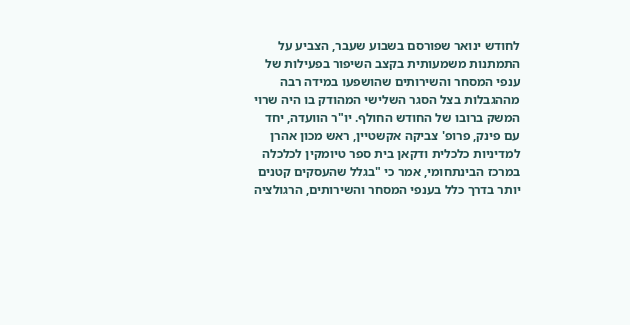לחודש ינואר שפורסם בשבוע שעבר, הצביע על התמתנות משמעותית בקצב השיפור בפעילות של ענפי המסחר והשירותים שהושפעו במידה רבה מההגבלות בצל הסגר השלישי המהודק בו היה שרוי המשק ברובו של החודש החולף. יו"ר הוועדה, יחד עם פינק, פרופ' צביקה אקשטיין, ראש מכון אהרן למדיניות כלכלית ודקאן בית ספר טיומקין לכלכלה במרכז הבינתחומי, אמר כי "בגלל שהעסקים קטנים יותר בדרך כלל בענפי המסחר והשירותים, הרגולציה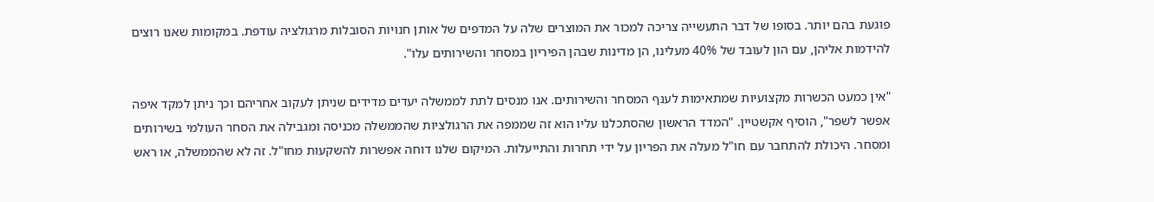פוגעת בהם יותר. בסופו של דבר התעשייה צריכה למכור את המוצרים שלה על המדפים של אותן חנויות הסובלות מרגולציה עודפת. במקומות שאנו רוצים להידמות אליהן, עם הון לעובד של 40% מעלינו, הן מדינות שבהן הפיריון במסחר והשירותים עלו".

"אין כמעט הכשרות מקצועיות שמתאימות לענף המסחר והשירותים. אנו מנסים לתת לממשלה יעדים מדידים שניתן לעקוב אחריהם וכך ניתן למקד איפה אפשר לשפר", הוסיף אקשטיין. "המדד הראשון שהסתכלנו עליו הוא זה שממפה את הרגולציות שהממשלה מכניסה ומגבילה את הסחר העולמי בשירותים ומסחר. היכולת להתחבר עם חו"ל מעלה את הפריון על ידי תחרות והתייעלות. המיקום שלנו דוחה אפשרות להשקעות מחו"ל. זה לא שהממשלה, או ראש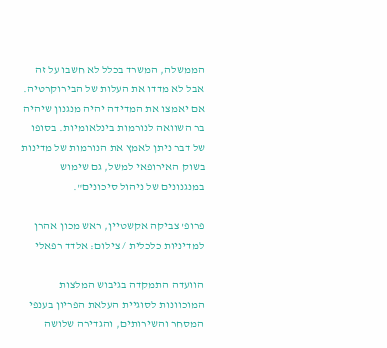הממשלה, המשרד בכלל לא חשבו על זה אבל לא מדדו את העלות של הבירוקרטיה. אם יאמצו את המדידה יהיה מנגנון שיהיה בר השוואה לנורמות בינלאומיות. בסופו של דבר ניתן לאמץ את הנורמות של מדינות בשוק האירופאי למשל, גם שימוש במנגנונים של ניהול סיכונים".

פרופ' צביקה אקשטיין, ראש מכון אהרן למדיניות כלכלית / צילום: אלדד רפאלי

הוועדה התמקדה בגיבוש המלצות המוכוונות לסוגיית העלאת הפריון בענפי המסחר והשירותים, והגדירה שלושה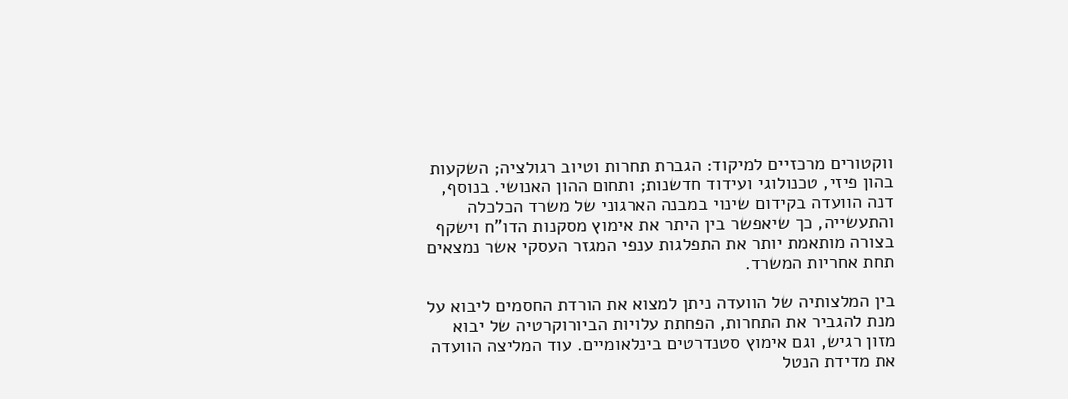ווקטורים מרכזיים למיקוד: הגברת תחרות וטיוב רגולציה; השקעות בהון פיזי, טכנולוגי ועידוד חדשנות; ותחום ההון האנושי. בנוסף, דנה הוועדה בקידום שינוי במבנה הארגוני של משרד הכלכלה והתעשייה, כך שיאפשר בין היתר את אימוץ מסקנות הדו"ח וישקף בצורה מותאמת יותר את התפלגות ענפי המגזר העסקי אשר נמצאים תחת אחריות המשרד.

בין המלצותיה של הוועדה ניתן למצוא את הורדת החסמים ליבוא על מנת להגביר את התחרות, הפחתת עלויות הביורוקרטיה של יבוא מזון רגיש, וגם אימוץ סטנדרטים בינלאומיים. עוד המליצה הוועדה את מדידת הנטל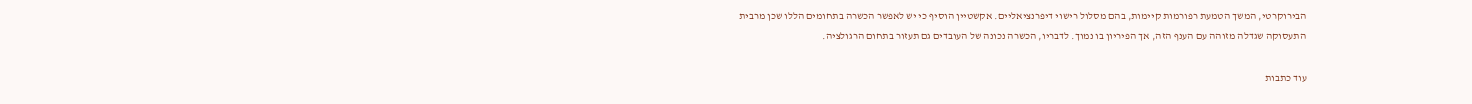הבירוקרטי, המשך הטמעת רפורמות קיימות, בהם מסלול רישוי דיפרנציאליים. אקשטיין הוסיף כי יש לאפשר הכשרה בתחומים הללו שכן מרבית התעסוקה שגדלה מזוהה עם הענף הזה, אך הפיריון בו נמוך. לדבריו, הכשרה נכונה של העובדים גם תעזור בתחום הרגולציה.

עוד כתבות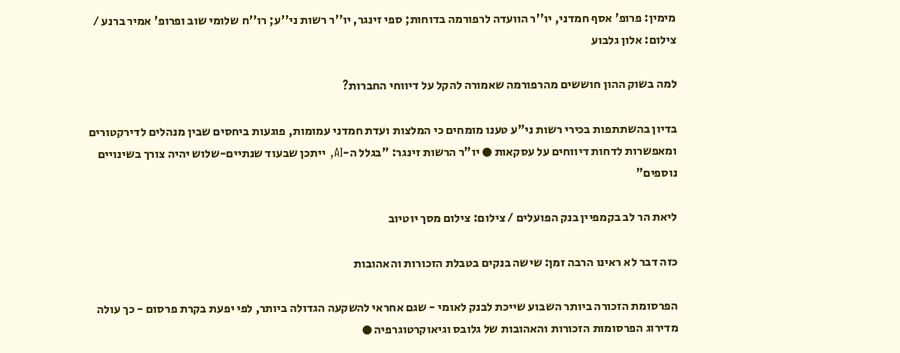מימין: פרופ' אסף חמדני, יו''ר הוועדה לרפורמה בדוחות; ספי זינגר, יו''ר רשות ני''ע; רו''ח שלומי שוב ופרופ' אמיר ברנע / צילום: אלון גלבוע

למה בשוק ההון חוששים מהרפורמה שאמורה להקל על דיווחי החברות?

בדיון בהשתתפות בכירי רשות ני"ע טענו מומחים כי המלצות ועדת חמדני עמומות, פוגעות ביחסים שבין מנהלים לדירקטורים ומאפשרות לדחות דיווחים על עסקאות ● יו"ר הרשות זינגר: "בגלל ה-AI, ייתכן שבעוד שנתיים-שלוש יהיה צורך בשינויים נוספים"

ליאת הר לב בקמפיין בנק הפועלים / צילום: צילום מסך יוטיוב

כזה דבר לא ראינו הרבה זמן: שישה בנקים בטבלת הזכורות והאהובות

הפרסומת הזכורה ביותר השבוע שייכת לבנק לאומי - שגם אחראי להשקעה הגדולה ביותר, לפי יפעת בקרת פרסום - כך עולה מדירוג הפרסומות הזכורות והאהובות של גלובס וגיאוקרטוגרפיה ●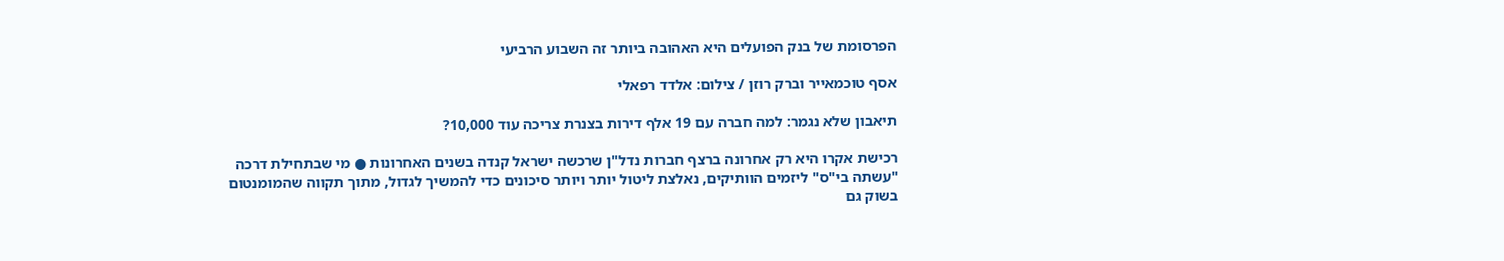הפרסומת של בנק הפועלים היא האהובה ביותר זה השבוע הרביעי

אסף טוכמאייר וברק רוזן / צילום: אלדד רפאלי

תיאבון שלא נגמר: למה חברה עם 19 אלף דירות בצנרת צריכה עוד 10,000?

רכישת אקרו היא רק אחרונה ברצף חברות נדל"ן שרכשה ישראל קנדה בשנים האחרונות ● מי שבתחילת דרכה "עשתה בי"ס" ליזמים הוותיקים, נאלצת ליטול יותר ויותר סיכונים כדי להמשיך לגדול, מתוך תקווה שהמומנטום בשוק גם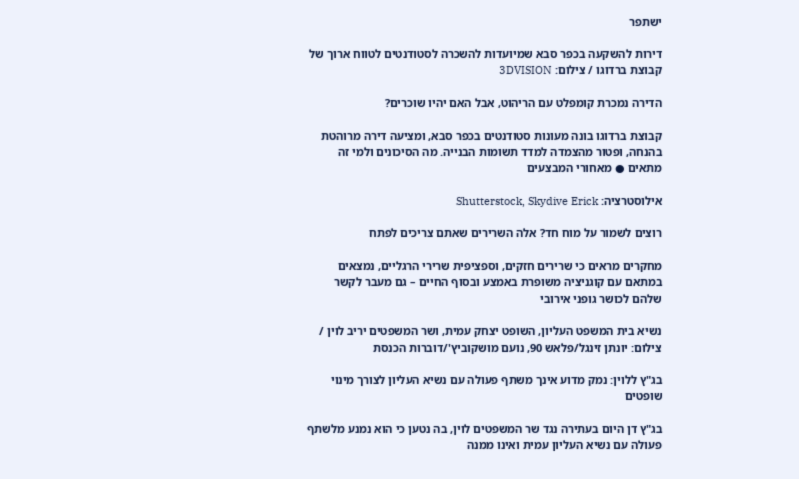ישתפר

דירות להשקעה בכפר סבא שמיועדות להשכרה לסטודנטים לטווח ארוך של קבוצת ברדוגו / צילום: 3DVISION

הדירה נמכרת קומפלט עם הריהוט, אבל האם יהיו שוכרים?

קבוצת ברדוגו בונה מעונות סטודנטים בכפר סבא, ומציעה דירה מרוהטת בהנחה, ופטור מהצמדה למדד תשומות הבנייה. מה הסיכונים ולמי זה מתאים ● מאחורי המבצעים

אילוסטרציה: Shutterstock, Skydive Erick

רוצים לשמור על מוח חד? אלה השרירים שאתם צריכים לפתח

מחקרים מראים כי שרירים חזקים, וספציפית שרירי הרגליים, נמצאים במתאם עם קוגניציה משופרת באמצע ובסוף החיים – גם מעבר לקשר שלהם לכושר גופני אירובי

נשיא בית המשפט העליון, השופט יצחק עמית, ושר המשפטים יריב לוין / צילום: יונתן זינגל/פלאש 90, נועם מושקוביץ'/דוברות הכנסת

בג"ץ ללוין: נמק מדוע אינך משתף פעולה עם נשיא העליון לצורך מינוי שופטים

בג"ץ דן היום בעתירה נגד שר המשפטים לוין, בה נטען כי הוא נמנע מלשתף פעולה עם נשיא העליון עמית ואינו ממנה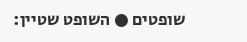שופטים ● השופט שטיין: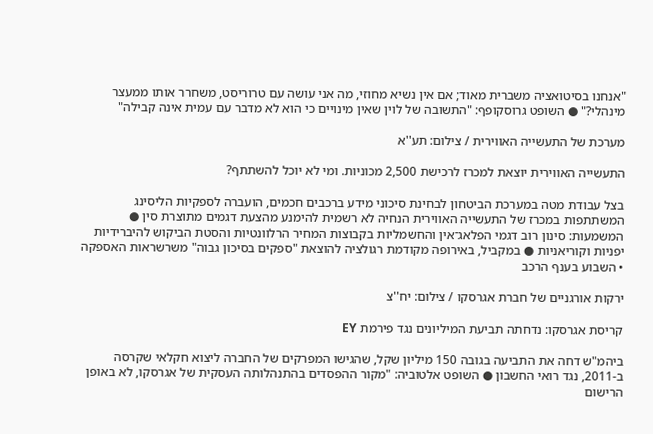"אנחנו בסיטואציה משברית מאוד; אם אין נשיא מחוזי, מה אני עושה עם טרוריסט, משחרר אותו ממעצר מינהלי?" ● השופט גרוסקופף: "התשובה של לוין שאין מינויים כי הוא לא מדבר עם עמית אינה קבילה"

מערכת של התעשייה האווירית / צילום: תע''א

התעשייה האווירית יוצאת למכרז לרכישת 2,500 מכוניות. ומי לא יוכל להשתתף?

בצל עבודת מטה במערכת הביטחון לבחינת סיכוני מידע ברכבים חכמים, הועברה לספקיות הליסינג המשתתפות במכרז של התעשייה האווירית הנחיה לא רשמית להימנע מהצעת דגמים מתוצרת סין ● המשמעות: סינון רוב דגמי הפלאג־אין והחשמליות בקבוצות המחיר הרלוונטיות והסטת הביקוש להיברידיות יפניות וקוריאניות ● במקביל, באירופה מקודמת רגולציה להוצאת "ספקים בסיכון גבוה" משרשראות האספקה • השבוע בענף הרכב

ירקות אורגניים של חברת אגרסקו / צילום: יח''צ

קריסת אגרסקו: נדחתה תביעת המיליונים נגד פירמת EY

ביהמ"ש דחה את התביעה בגובה 150 מיליון שקל, שהגישו המפרקים של החברה ליצוא חקלאי שקרסה ב-2011, נגד רואי החשבון ● השופט אלטוביה: "מקור ההפסדים בהתנהלותה העסקית של אגרסקו, לא באופן הרישום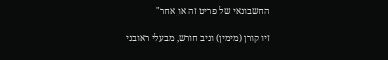החשבונאי של פריט זה או אחר"

זיו קורן (מימין) וניב חורש, מבעלי ראובני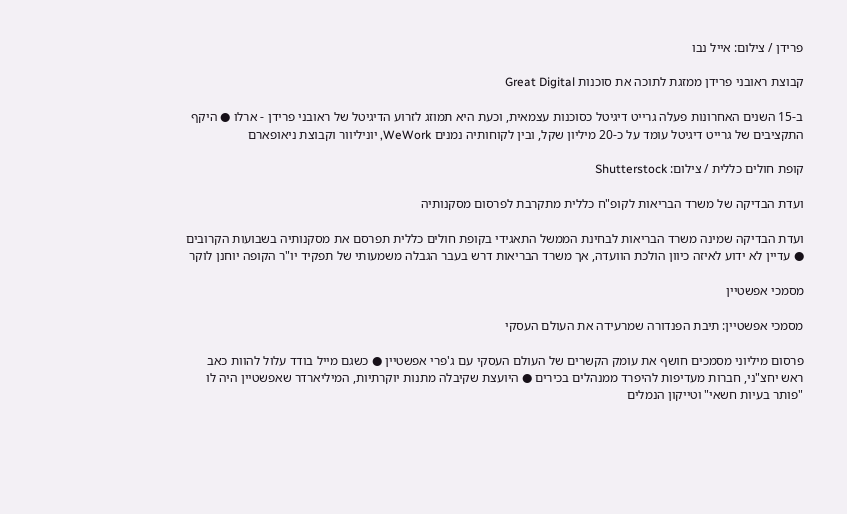פרידן / צילום: אייל נבו

קבוצת ראובני פרידן ממזגת לתוכה את סוכנות Great Digital

ב-15 השנים האחרונות פעלה גרייט דיגיטל כסוכנות עצמאית, וכעת היא תמוזג לזרוע הדיגיטל של ראובני פרידן - ארלו ● היקף התקציבים של גרייט דיגיטל עומד על כ-20 מיליון שקל, ובין לקוחותיה נמנים WeWork, יוניליוור וקבוצת ניאופארם

קופת חולים כללית / צילום: Shutterstock

ועדת הבדיקה של משרד הבריאות לקופ"ח כללית מתקרבת לפרסום מסקנותיה

ועדת הבדיקה שמינה משרד הבריאות לבחינת הממשל התאגידי בקופת חולים כללית תפרסם את מסקנותיה בשבועות הקרובים ● עדיין לא ידוע לאיזה כיוון הולכת הוועדה, אך משרד הבריאות דרש בעבר הגבלה משמעותי של תפקיד יו"ר הקופה יוחנן לוקר

מסמכי אפשטיין

מסמכי אפשטיין: תיבת הפנדורה שמרעידה את העולם העסקי

פרסום מיליוני מסמכים חושף את עומק הקשרים של העולם העסקי עם ג'פרי אפשטיין ● כשגם מייל בודד עלול להוות כאב ראש יחצ"ני, חברות מעדיפות להיפרד ממנהלים בכירים ● היועצת שקיבלה מתנות יוקרתיות, המיליארדר שאפשטיין היה לו "פותר בעיות חשאי" וטייקון הנמלים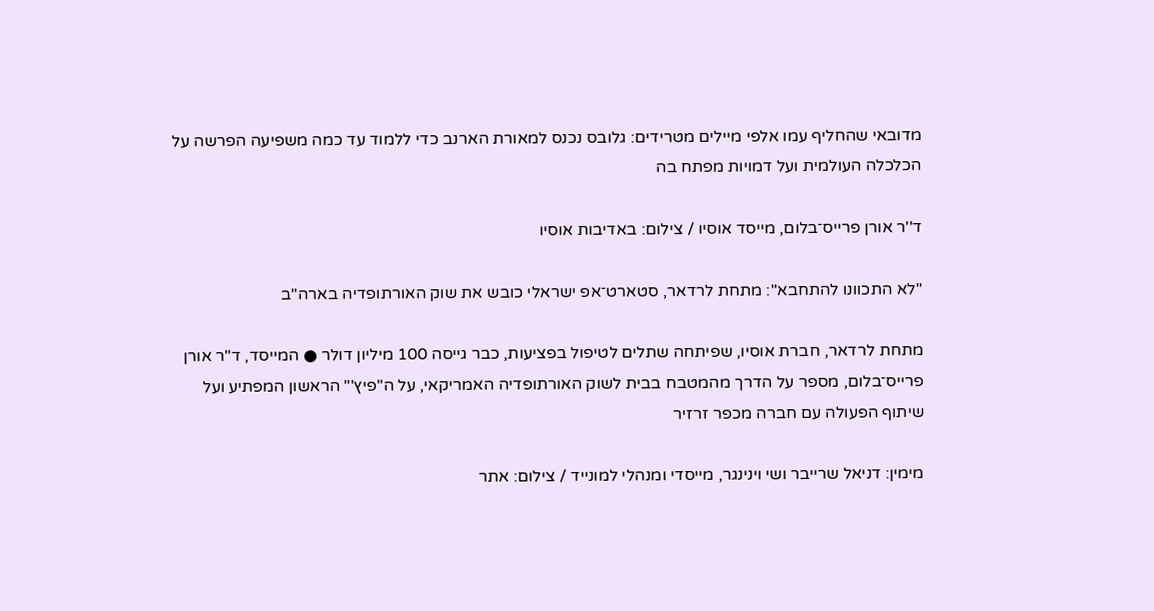מדובאי שהחליף עמו אלפי מיילים מטרידים: גלובס נכנס למאורת הארנב כדי ללמוד עד כמה משפיעה הפרשה על הכלכלה העולמית ועל דמויות מפתח בה

ד''ר אורן פרייס־בלום, מייסד אוסיו / צילום: באדיבות אוסיו

"לא התכוונו להתחבא": מתחת לרדאר, סטארט־אפ ישראלי כובש את שוק האורתופדיה בארה"ב

מתחת לרדאר, חברת אוסיו, שפיתחה שתלים לטיפול בפציעות, כבר גייסה 100 מיליון דולר ● המייסד, ד"ר אורן פרייס־בלום, מספר על הדרך מהמטבח בבית לשוק האורתופדיה האמריקאי, על ה"פיץ'" הראשון המפתיע ועל שיתוף הפעולה עם חברה מכפר זרזיר

מימין: דניאל שרייבר ושי וינינגר, מייסדי ומנהלי למונייד / צילום: אתר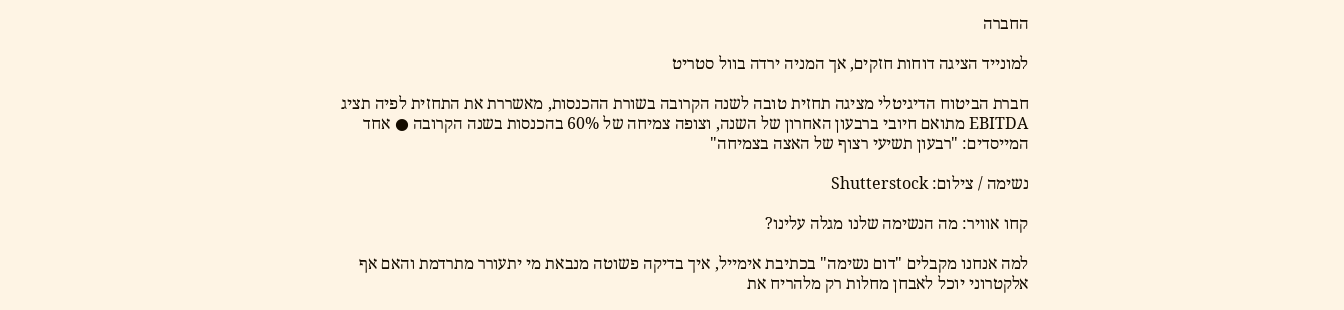החברה

למונייד הציגה דוחות חזקים, אך המניה ירדה בוול סטריט

חברת הביטוח הדיגיטלי מציגה תחזית טובה לשנה הקרובה בשורת ההכנסות, מאשררת את התחזית לפיה תציג EBITDA מתואם חיובי ברבעון האחרון של השנה, וצופה צמיחה של 60% בהכנסות בשנה הקרובה ● אחד המייסדים: "רבעון תשיעי רצוף של האצה בצמיחה"

נשימה / צילום: Shutterstock

קחו אוויר: מה הנשימה שלנו מגלה עלינו?

למה אנחנו מקבלים "דום נשימה" בכתיבת אימייל, איך בדיקה פשוטה מנבאת מי יתעורר מתרדמת והאם אף אלקטרוני יוכל לאבחן מחלות רק מלהריח את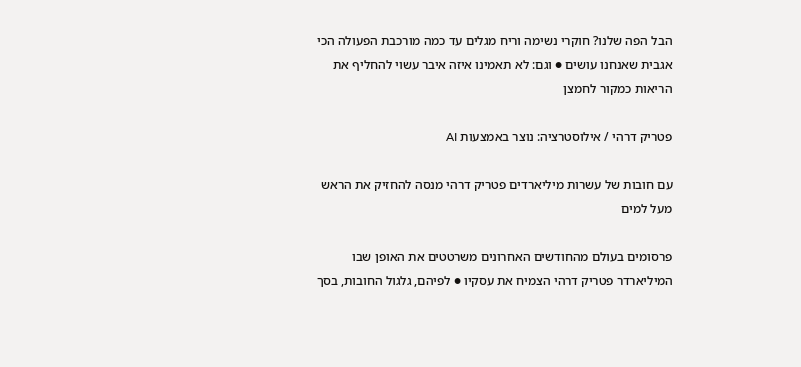הבל הפה שלנו? חוקרי נשימה וריח מגלים עד כמה מורכבת הפעולה הכי אגבית שאנחנו עושים ● וגם: לא תאמינו איזה איבר עשוי להחליף את הריאות כמקור לחמצן

פטריק דרהי / אילוסטרציה: נוצר באמצעות AI

עם חובות של עשרות מיליארדים פטריק דרהי מנסה להחזיק את הראש מעל למים

פרסומים בעולם מהחודשים האחרונים משרטטים את האופן שבו המיליארדר פטריק דרהי הצמיח את עסקיו ● לפיהם, גלגול החובות, בסך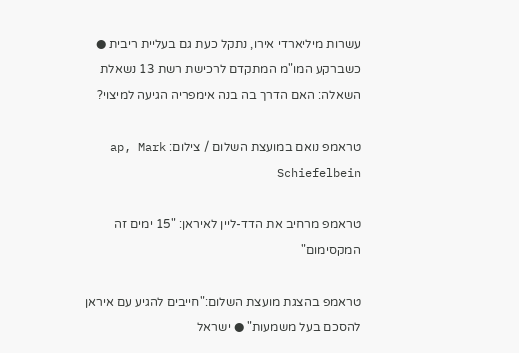עשרות מיליארדי אירו, נתקל כעת גם בעליית ריבית ● כשברקע המו"מ המתקדם לרכישת רשת 13 נשאלת השאלה: האם הדרך בה בנה אימפריה הגיעה למיצוי?

טראמפ נואם במועצת השלום / צילום: ap, Mark Schiefelbein

טראמפ מרחיב את הדד-ליין לאיראן: "15 ימים זה המקסימום"

טראמפ בהצגת מועצת השלום:"חייבים להגיע עם איראן להסכם בעל משמעות" ● ישראל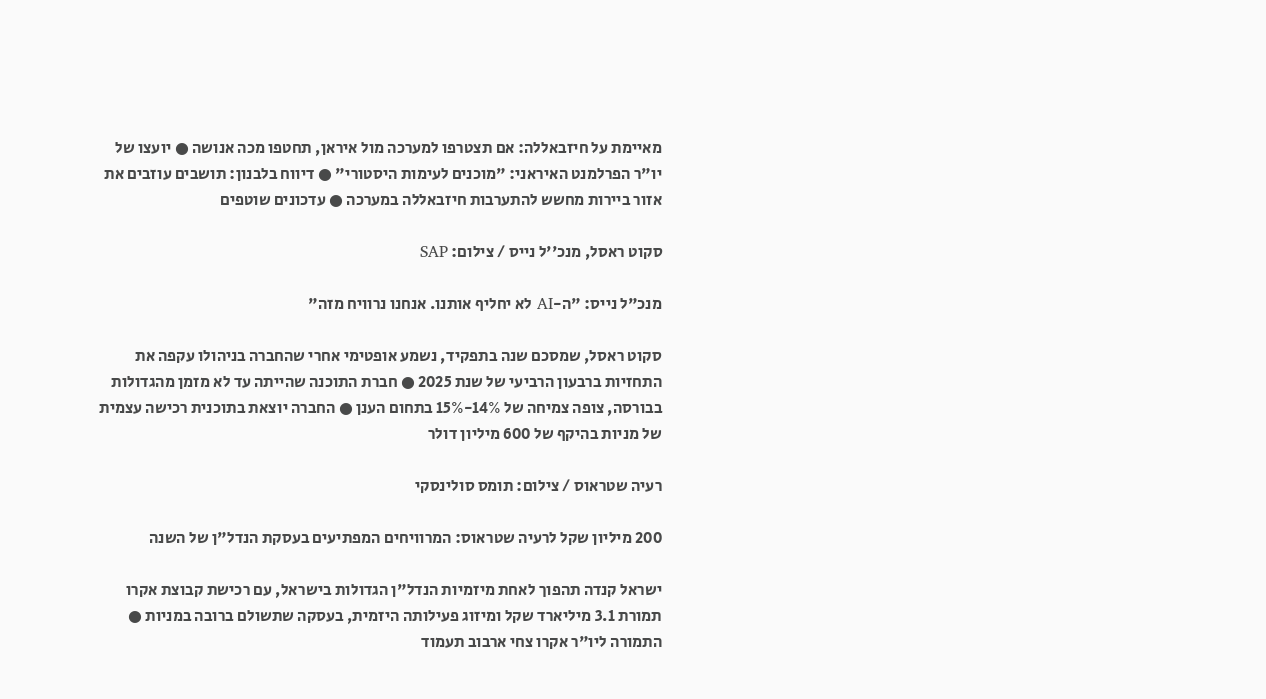מאיימת על חיזבאללה: אם תצטרפו למערכה מול איראן, תחטפו מכה אנושה ● יועצו של יו"ר הפרלמנט האיראני: "מוכנים לעימות היסטורי" ● דיווח בלבנון: תושבים עוזבים את אזור ביירות מחשש להתערבות חיזבאללה במערכה ● עדכונים שוטפים

סקוט ראסל, מנכ''ל נייס / צילום: SAP

מנכ"ל נייס: "ה-AI לא יחליף אותנו. אנחנו נרוויח מזה"

סקוט ראסל, שמסכם שנה בתפקיד, נשמע אופטימי אחרי שהחברה בניהולו עקפה את התחזיות ברבעון הרביעי של שנת 2025 ● חברת התוכנה שהייתה עד לא מזמן מהגדולות בבורסה, צופה צמיחה של 14%-15% בתחום הענן ● החברה יוצאת בתוכנית רכישה עצמית של מניות בהיקף של 600 מיליון דולר

רעיה שטראוס / צילום: תומס סולינסקי

200 מיליון שקל לרעיה שטראוס: המרוויחים המפתיעים בעסקת הנדל"ן של השנה

ישראל קנדה תהפוך לאחת מיזמיות הנדל"ן הגדולות בישראל, עם רכישת קבוצת אקרו תמורת 3.1 מיליארד שקל ומיזוג פעילותה היזמית, בעסקה שתשולם ברובה במניות ● התמורה ליו"ר אקרו צחי ארבוב תעמוד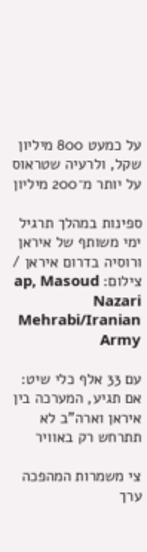על כמעט 800 מיליון שקל, ולרעיה שטראוס על יותר מ־200 מיליון

ספינות במהלך תרגיל ימי משותף של איראן ורוסיה בדרום איראן / צילום: ap, Masoud Nazari Mehrabi/Iranian Army

עם 33 אלף כלי שיט: אם תגיע, המערכה בין איראן וארה"ב לא תתרחש רק באוויר

צי משמרות המהפכה ערך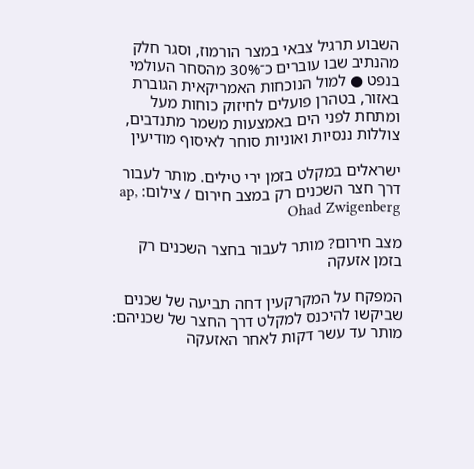השבוע תרגיל צבאי במצר הורמוז, וסגר חלק מהנתיב שבו עוברים כ־30% מהסחר העולמי בנפט ● למול הנוכחות האמריקאית הגוברת באזור, בטהרן פועלים לחיזוק כוחות מעל ומתחת לפני הים באמצעות משמר מתנדבים, צוללות ננסיות ואוניות סוחר לאיסוף מודיעין

ישראלים במקלט בזמן ירי טילים. מותר לעבור דרך חצר השכנים רק במצב חירום / צילום: ap, Ohad Zwigenberg

מצב חירום? מותר לעבור בחצר השכנים רק בזמן אזעקה

המפקח על המקרקעין דחה תביעה של שכנים שביקשו להיכנס למקלט דרך החצר של שכניהם: מותר עד עשר דקות לאחר האזעקה